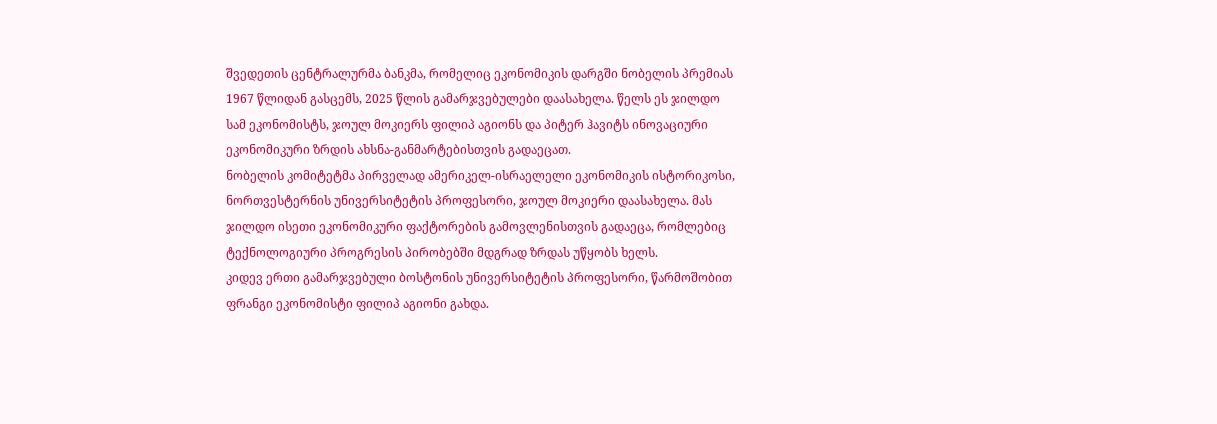შვედეთის ცენტრალურმა ბანკმა, რომელიც ეკონომიკის დარგში ნობელის პრემიას 1967 წლიდან გასცემს, 2025 წლის გამარჯვებულები დაასახელა. წელს ეს ჯილდო სამ ეკონომისტს, ჯოულ მოკიერს ფილიპ აგიონს და პიტერ ჰავიტს ინოვაციური ეკონომიკური ზრდის ახსნა-განმარტებისთვის გადაეცათ.
ნობელის კომიტეტმა პირველად ამერიკელ-ისრაელელი ეკონომიკის ისტორიკოსი, ნორთვესტერნის უნივერსიტეტის პროფესორი, ჯოულ მოკიერი დაასახელა. მას ჯილდო ისეთი ეკონომიკური ფაქტორების გამოვლენისთვის გადაეცა, რომლებიც ტექნოლოგიური პროგრესის პირობებში მდგრად ზრდას უწყობს ხელს.
კიდევ ერთი გამარჯვებული ბოსტონის უნივერსიტეტის პროფესორი, წარმოშობით ფრანგი ეკონომისტი ფილიპ აგიონი გახდა.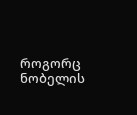როგორც ნობელის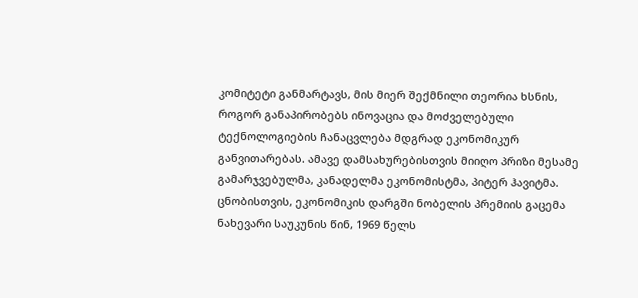კომიტეტი განმარტავს, მის მიერ შექმნილი თეორია ხსნის, როგორ განაპირობებს ინოვაცია და მოძველებული ტექნოლოგიების ჩანაცვლება მდგრად ეკონომიკურ განვითარებას. ამავე დამსახურებისთვის მიიღო პრიზი მესამე გამარჯვებულმა, კანადელმა ეკონომისტმა, პიტერ ჰავიტმა.
ცნობისთვის, ეკონომიკის დარგში ნობელის პრემიის გაცემა ნახევარი საუკუნის წინ, 1969 წელს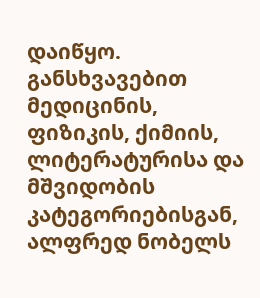დაიწყო. განსხვავებით მედიცინის, ფიზიკის, ქიმიის, ლიტერატურისა და მშვიდობის კატეგორიებისგან, ალფრედ ნობელს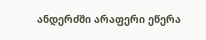ანდერძში არაფერი ეწერა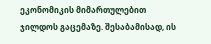ეკონომიკის მიმართულებით ჯილდოს გაცემაზე. შესაბამისად, ის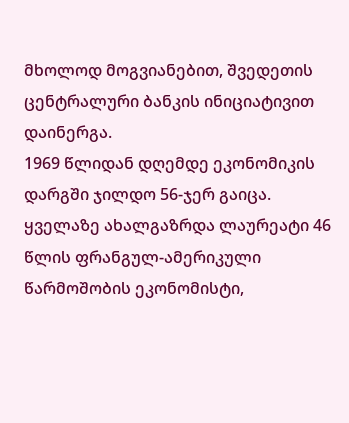მხოლოდ მოგვიანებით, შვედეთის ცენტრალური ბანკის ინიციატივით დაინერგა.
1969 წლიდან დღემდე ეკონომიკის დარგში ჯილდო 56-ჯერ გაიცა. ყველაზე ახალგაზრდა ლაურეატი 46 წლის ფრანგულ-ამერიკული წარმოშობის ეკონომისტი,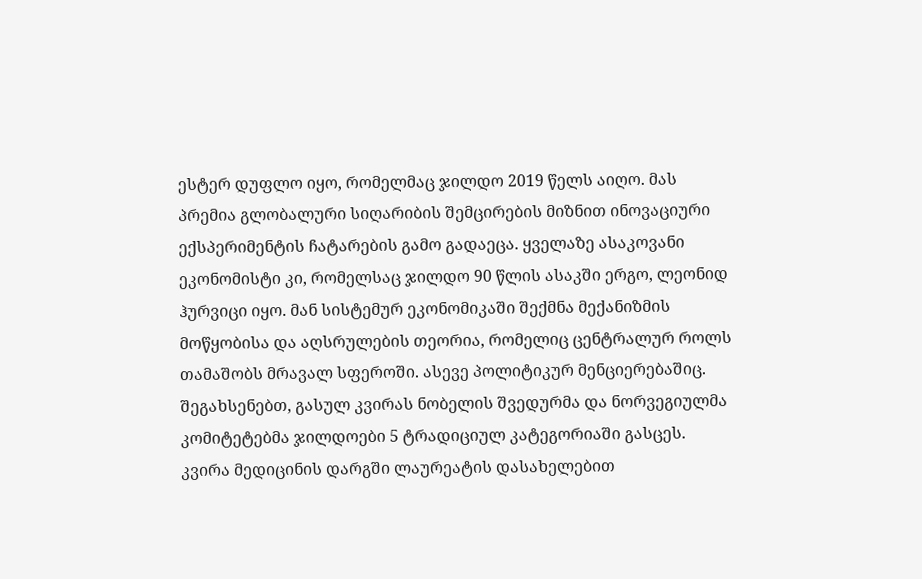ესტერ დუფლო იყო, რომელმაც ჯილდო 2019 წელს აიღო. მას პრემია გლობალური სიღარიბის შემცირების მიზნით ინოვაციური ექსპერიმენტის ჩატარების გამო გადაეცა. ყველაზე ასაკოვანი ეკონომისტი კი, რომელსაც ჯილდო 90 წლის ასაკში ერგო, ლეონიდ ჰურვიცი იყო. მან სისტემურ ეკონომიკაში შექმნა მექანიზმის მოწყობისა და აღსრულების თეორია, რომელიც ცენტრალურ როლს თამაშობს მრავალ სფეროში. ასევე პოლიტიკურ მენციერებაშიც.
შეგახსენებთ, გასულ კვირას ნობელის შვედურმა და ნორვეგიულმა კომიტეტებმა ჯილდოები 5 ტრადიციულ კატეგორიაში გასცეს. კვირა მედიცინის დარგში ლაურეატის დასახელებით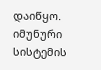დაიწყო. იმუნური სისტემის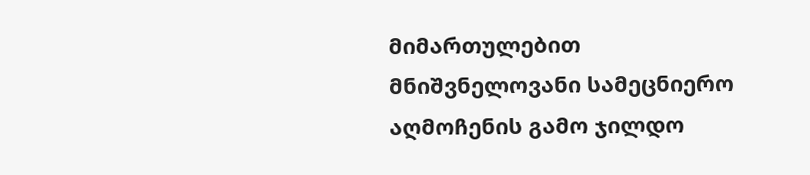მიმართულებით მნიშვნელოვანი სამეცნიერო აღმოჩენის გამო ჯილდო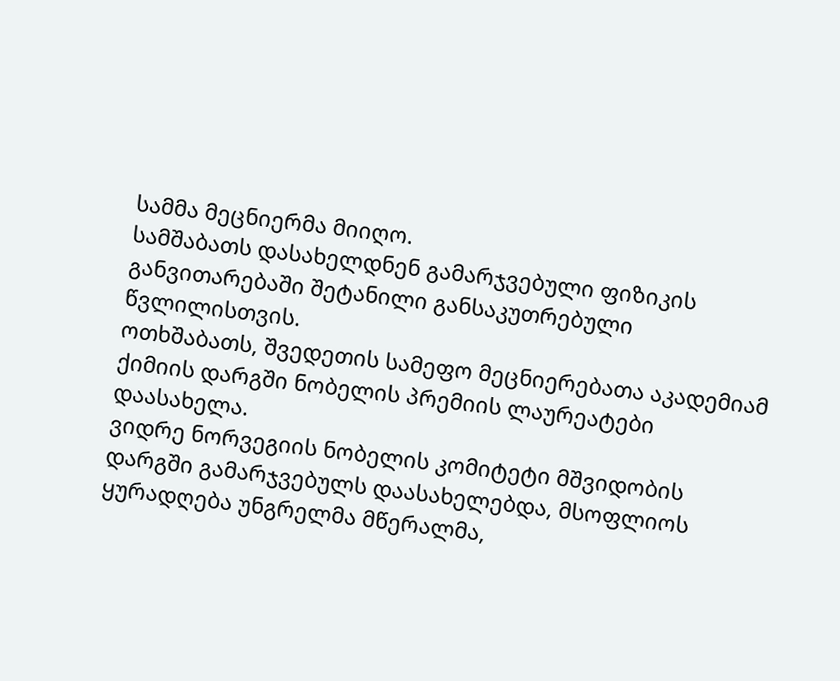სამმა მეცნიერმა მიიღო.
სამშაბათს დასახელდნენ გამარჯვებული ფიზიკის განვითარებაში შეტანილი განსაკუთრებული წვლილისთვის.
ოთხშაბათს, შვედეთის სამეფო მეცნიერებათა აკადემიამ ქიმიის დარგში ნობელის პრემიის ლაურეატები დაასახელა.
ვიდრე ნორვეგიის ნობელის კომიტეტი მშვიდობის დარგში გამარჯვებულს დაასახელებდა, მსოფლიოს ყურადღება უნგრელმა მწერალმა,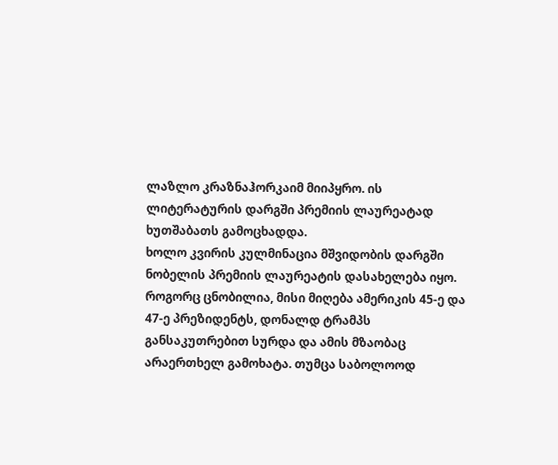ლაზლო კრაზნაჰორკაიმ მიიპყრო. ის ლიტერატურის დარგში პრემიის ლაურეატად ხუთშაბათს გამოცხადდა.
ხოლო კვირის კულმინაცია მშვიდობის დარგში ნობელის პრემიის ლაურეატის დასახელება იყო. როგორც ცნობილია, მისი მიღება ამერიკის 45-ე და 47-ე პრეზიდენტს, დონალდ ტრამპს განსაკუთრებით სურდა და ამის მზაობაც არაერთხელ გამოხატა. თუმცა საბოლოოდ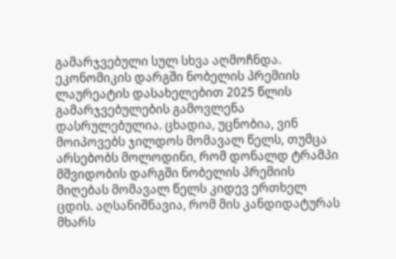გამარჯვებული სულ სხვა აღმოჩნდა.
ეკონომიკის დარგში ნობელის პრემიის ლაურეატის დასახელებით 2025 წლის გამარჯვებულების გამოვლენა დასრულებულია. ცხადია, უცნობია, ვინ მოიპოვებს ჯილდოს მომავალ წელს, თუმცა არსებობს მოლოდინი, რომ დონალდ ტრამპი მშვიდობის დარგში ნობელის პრემიის მიღებას მომავალ წელს კიდევ ერთხელ ცდის. აღსანიშნავია, რომ მის კანდიდატურას მხარს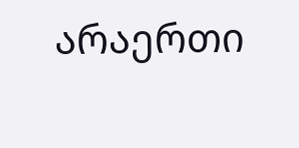არაერთი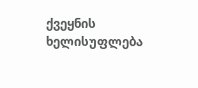ქვეყნის ხელისუფლება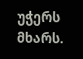უჭერს მხარს.